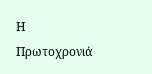Η Πρωτοχρονιά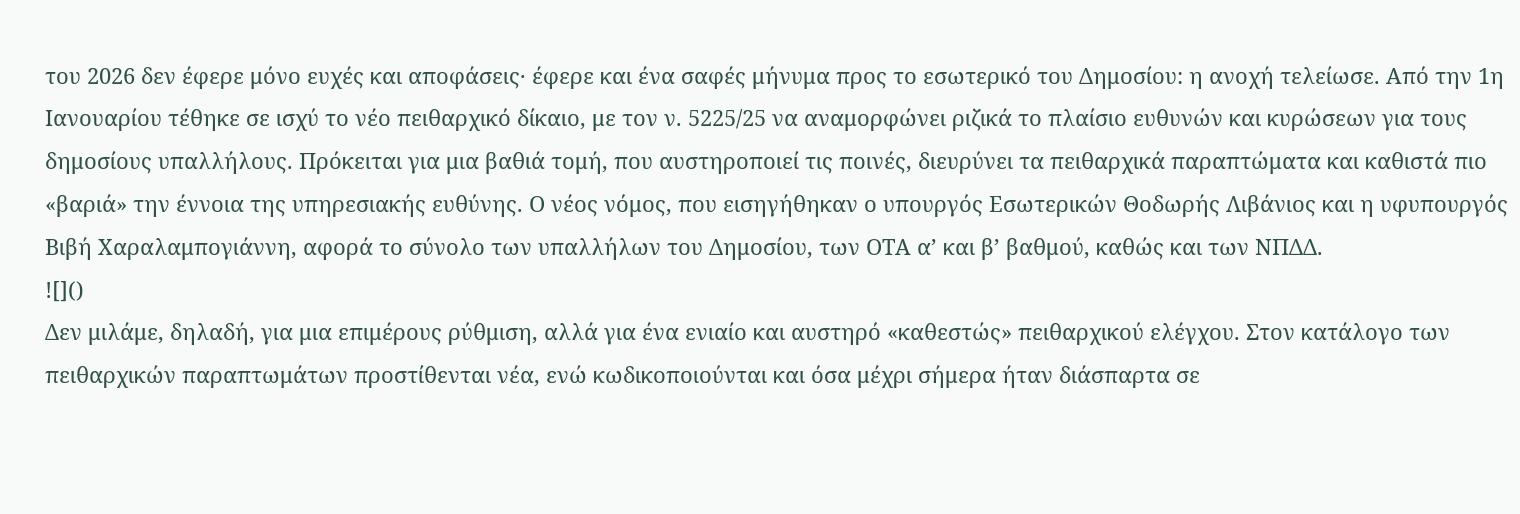του 2026 δεν έφερε μόνο ευχές και αποφάσεις· έφερε και ένα σαφές μήνυμα προς το εσωτερικό του Δημοσίου: η ανοχή τελείωσε. Από την 1η Ιανουαρίου τέθηκε σε ισχύ το νέο πειθαρχικό δίκαιο, με τον ν. 5225/25 να αναμορφώνει ριζικά το πλαίσιο ευθυνών και κυρώσεων για τους δημοσίους υπαλλήλους. Πρόκειται για μια βαθιά τομή, που αυστηροποιεί τις ποινές, διευρύνει τα πειθαρχικά παραπτώματα και καθιστά πιο «βαριά» την έννοια της υπηρεσιακής ευθύνης. Ο νέος νόμος, που εισηγήθηκαν ο υπουργός Εσωτερικών Θοδωρής Λιβάνιος και η υφυπουργός Βιβή Χαραλαμπογιάννη, αφορά το σύνολο των υπαλλήλων του Δημοσίου, των ΟΤΑ α’ και β’ βαθμού, καθώς και των ΝΠΔΔ.
![]()
Δεν μιλάμε, δηλαδή, για μια επιμέρους ρύθμιση, αλλά για ένα ενιαίο και αυστηρό «καθεστώς» πειθαρχικού ελέγχου. Στον κατάλογο των πειθαρχικών παραπτωμάτων προστίθενται νέα, ενώ κωδικοποιούνται και όσα μέχρι σήμερα ήταν διάσπαρτα σε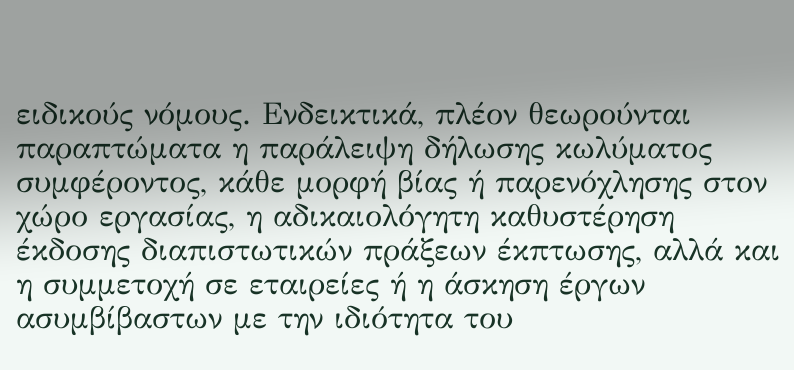ειδικούς νόμους. Ενδεικτικά, πλέον θεωρούνται παραπτώματα η παράλειψη δήλωσης κωλύματος συμφέροντος, κάθε μορφή βίας ή παρενόχλησης στον χώρο εργασίας, η αδικαιολόγητη καθυστέρηση έκδοσης διαπιστωτικών πράξεων έκπτωσης, αλλά και η συμμετοχή σε εταιρείες ή η άσκηση έργων ασυμβίβαστων με την ιδιότητα του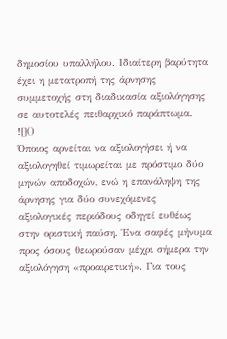δημοσίου υπαλλήλου. Ιδιαίτερη βαρύτητα έχει η μετατροπή της άρνησης συμμετοχής στη διαδικασία αξιολόγησης σε αυτοτελές πειθαρχικό παράπτωμα.
![]()
Όποιος αρνείται να αξιολογήσει ή να αξιολογηθεί τιμωρείται με πρόστιμο δύο μηνών αποδοχών, ενώ η επανάληψη της άρνησης για δύο συνεχόμενες αξιολογικές περιόδους οδηγεί ευθέως στην οριστική παύση. Ένα σαφές μήνυμα προς όσους θεωρούσαν μέχρι σήμερα την αξιολόγηση «προαιρετική». Για τους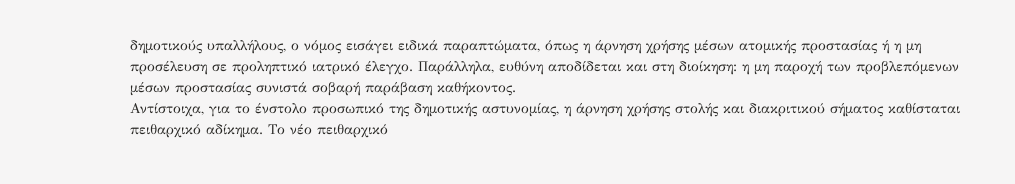δημοτικούς υπαλλήλους, ο νόμος εισάγει ειδικά παραπτώματα, όπως η άρνηση χρήσης μέσων ατομικής προστασίας ή η μη προσέλευση σε προληπτικό ιατρικό έλεγχο. Παράλληλα, ευθύνη αποδίδεται και στη διοίκηση: η μη παροχή των προβλεπόμενων μέσων προστασίας συνιστά σοβαρή παράβαση καθήκοντος.
Αντίστοιχα, για το ένστολο προσωπικό της δημοτικής αστυνομίας, η άρνηση χρήσης στολής και διακριτικού σήματος καθίσταται πειθαρχικό αδίκημα. Το νέο πειθαρχικό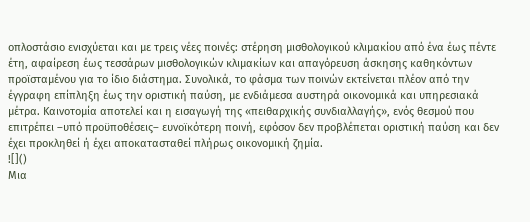οπλοστάσιο ενισχύεται και με τρεις νέες ποινές: στέρηση μισθολογικού κλιμακίου από ένα έως πέντε έτη, αφαίρεση έως τεσσάρων μισθολογικών κλιμακίων και απαγόρευση άσκησης καθηκόντων προϊσταμένου για το ίδιο διάστημα. Συνολικά, το φάσμα των ποινών εκτείνεται πλέον από την έγγραφη επίπληξη έως την οριστική παύση, με ενδιάμεσα αυστηρά οικονομικά και υπηρεσιακά μέτρα. Καινοτομία αποτελεί και η εισαγωγή της «πειθαρχικής συνδιαλλαγής», ενός θεσμού που επιτρέπει –υπό προϋποθέσεις– ευνοϊκότερη ποινή, εφόσον δεν προβλέπεται οριστική παύση και δεν έχει προκληθεί ή έχει αποκατασταθεί πλήρως οικονομική ζημία.
![]()
Μια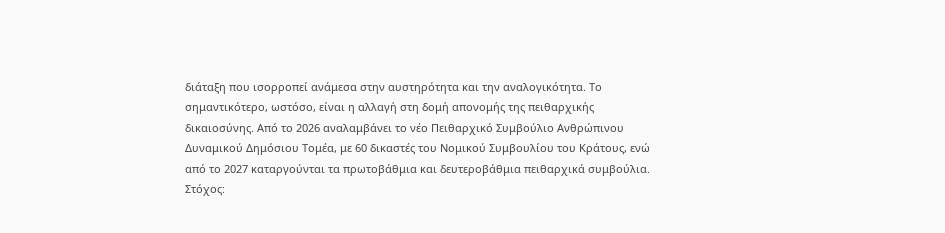διάταξη που ισορροπεί ανάμεσα στην αυστηρότητα και την αναλογικότητα. Το σημαντικότερο, ωστόσο, είναι η αλλαγή στη δομή απονομής της πειθαρχικής δικαιοσύνης. Από το 2026 αναλαμβάνει το νέο Πειθαρχικό Συμβούλιο Ανθρώπινου Δυναμικού Δημόσιου Τομέα, με 60 δικαστές του Νομικού Συμβουλίου του Κράτους, ενώ από το 2027 καταργούνται τα πρωτοβάθμια και δευτεροβάθμια πειθαρχικά συμβούλια. Στόχος: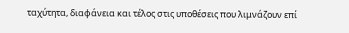ταχύτητα, διαφάνεια και τέλος στις υποθέσεις που λιμνάζουν επί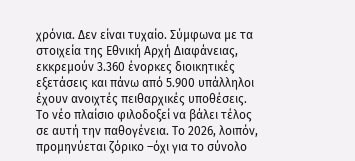χρόνια. Δεν είναι τυχαίο. Σύμφωνα με τα στοιχεία της Εθνική Αρχή Διαφάνειας, εκκρεμούν 3.360 ένορκες διοικητικές εξετάσεις και πάνω από 5.900 υπάλληλοι έχουν ανοιχτές πειθαρχικές υποθέσεις.
Το νέο πλαίσιο φιλοδοξεί να βάλει τέλος σε αυτή την παθογένεια. Το 2026, λοιπόν, προμηνύεται ζόρικο –όχι για το σύνολο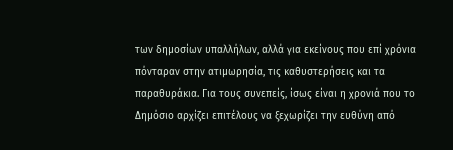των δημοσίων υπαλλήλων, αλλά για εκείνους που επί χρόνια πόνταραν στην ατιμωρησία, τις καθυστερήσεις και τα παραθυράκια. Για τους συνεπείς, ίσως είναι η χρονιά που το Δημόσιο αρχίζει επιτέλους να ξεχωρίζει την ευθύνη από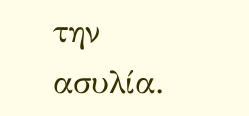την ασυλία.